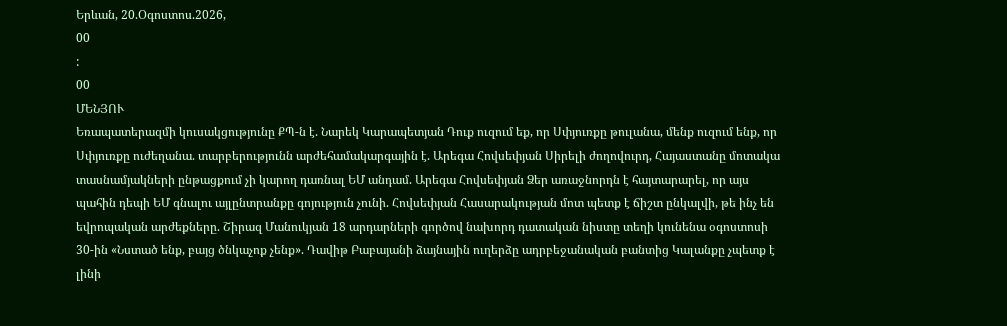Երևան, 20.Օգոստոս.2026,
00
:
00
ՄԵՆՅՈՒ
Եռապատերազմի կուսակցությունը ՔՊ-ն է. Նարեկ Կարապետյան Դուք ուզում եք, որ Սփյուռքը թուլանա, մենք ուզում ենք, որ Սփյուռքը ուժեղանա. տարբերությունն արժեհամակարգային է. Արեգա Հովսեփյան Սիրելի ժողովուրդ, Հայաստանը մոտակա տասնամյակների ընթացքում չի կարող դառնալ ԵՄ անդամ. Արեգա Հովսեփյան Ձեր առաջնորդն է հայտարարել, որ այս պահին դեպի ԵՄ գնալու այլընտրանքը գոյություն չունի. Հովսեփյան Հասարակության մոտ պետք է ճիշտ ընկալվի, թե ինչ են եվրոպական արժեքները. Շիրազ Մանուկյան 18 արդարների գործով նախորդ դատական նիստը տեղի կունենա օգոստոսի 30-ին «Նստած ենք, բայց ծնկաչոք չենք». Դավիթ Բաբայանի ձայնային ուղերձը ադրբեջանական բանտից Կալանքը չպետք է լինի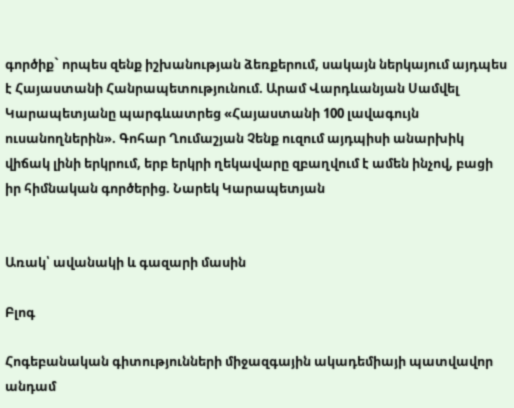գործիք` որպես զենք իշխանության ձեռքերում, սակայն ներկայում այդպես է Հայաստանի Հանրապետությունում. Արամ Վարդևանյան Սամվել Կարապետյանը պարգևատրեց «Հայաստանի 100 լավագույն ուսանողներին». Գոհար Ղումաշյան Չենք ուզում այդպիսի անարխիկ վիճակ լինի երկրում, երբ երկրի ղեկավարը զբաղվում է ամեն ինչով, բացի իր հիմնական գործերից. Նարեկ Կարապետյան


Առակ՝ ավանակի և գազարի մասին

Բլոգ

Հոգեբանական գիտությունների միջազգային ակադեմիայի պատվավոր անդամ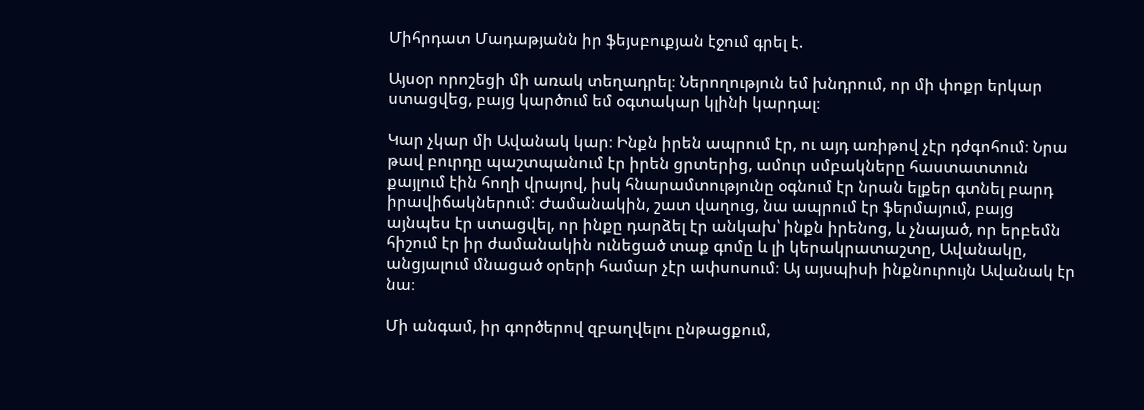Միհրդատ Մադաթյանն իր ֆեյսբուքյան էջում գրել է.

Այսօր որոշեցի մի առակ տեղադրել։ Ներողություն եմ խնդրում, որ մի փոքր երկար ստացվեց, բայց կարծում եմ օգտակար կլինի կարդալ։

Կար չկար մի Ավանակ կար։ Ինքն իրեն ապրում էր, ու այդ առիթով չէր դժգոհում։ Նրա թավ բուրդը պաշտպանում էր իրեն ցրտերից, ամուր սմբակները հաստատտուն քայլում էին հողի վրայով, իսկ հնարամտությունը օգնում էր նրան ելքեր գտնել բարդ իրավիճակներում։ Ժամանակին, շատ վաղուց, նա ապրում էր ֆերմայում, բայց այնպես էր ստացվել, որ ինքը դարձել էր անկախ՝ ինքն իրենոց, և չնայած, որ երբեմն հիշում էր իր ժամանակին ունեցած տաք գոմը և լի կերակրատաշտը, Ավանակը, անցյալում մնացած օրերի համար չէր ափսոսում։ Այ այսպիսի ինքնուրույն Ավանակ էր նա։

Մի անգամ, իր գործերով զբաղվելու ընթացքում,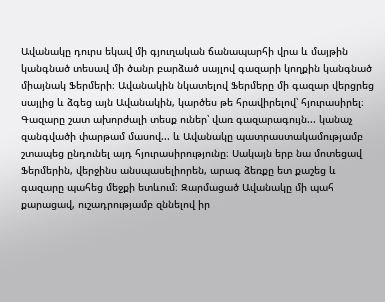Ավանակը դուրս եկավ մի գյուղական ճանապարհի վրա և մայթին կանգնած տեսավ մի ծանր բարձած սայլով գազարի կողքին կանգնած միայնակ Ֆերմերի։ Ավանակին նկատելով Ֆերմերը մի գազար վերցրեց սայլից և ձգեց այն Ավանակին, կարծես թե հրավիրելով՝ հյուրասիրել։ Գազարը շատ ախորժալի տեսք ուներ՝ վառ գազարագույն... կանաչ զանգվածի փարթամ մասով... և Ավանակը պատրաստակամությամբ շտապեց ընդունել այդ հյուրասիրությունը։ Սակայն երբ նա մոտեցավ Ֆերմերին, վերջինս անսպասելիորեն, արագ ձեռքը ետ քաշեց և գազարը պահեց մեջքի ետևում։ Զարմացած Ավանակը մի պահ քարացավ, ուշադրությամբ զննելով իր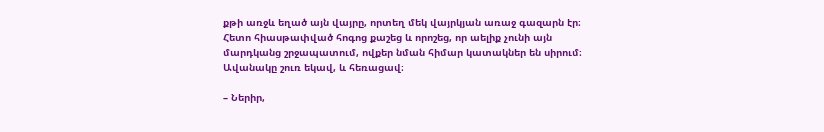քթի առջև եղած այն վայրը, որտեղ մեկ վայրկյան առաջ գազարն էր։ Հետո հիասթափված հոգոց քաշեց և որոշեց, որ աելիք չունի այն մարդկանց շրջապատում, ովքեր նման հիմար կատակներ են սիրում։ Ավանակը շուռ եկավ, և հեռացավ։

– Ներիր,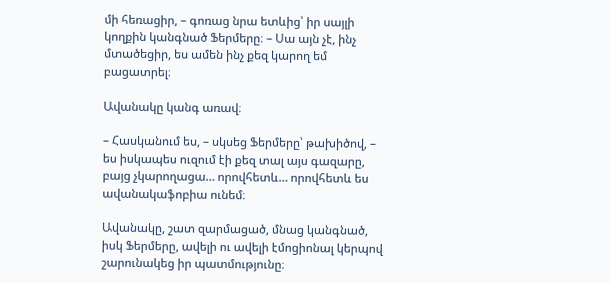մի հեռացիր, – գոռաց նրա ետևից՝ իր սայլի կողքին կանգնած Ֆերմերը։ – Սա այն չէ, ինչ մտածեցիր, ես ամեն ինչ քեզ կարող եմ բացատրել։

Ավանակը կանգ առավ։

– Հասկանում ես, – սկսեց Ֆերմերը՝ թախիծով, – ես իսկապես ուզում էի քեզ տալ այս գազարը, բայց չկարողացա… որովհետև… որովհետև ես ավանակաֆոբիա ունեմ։

Ավանակը, շատ զարմացած, մնաց կանգնած, իսկ Ֆերմերը, ավելի ու ավելի էմոցիոնալ կերպով շարունակեց իր պատմությունը։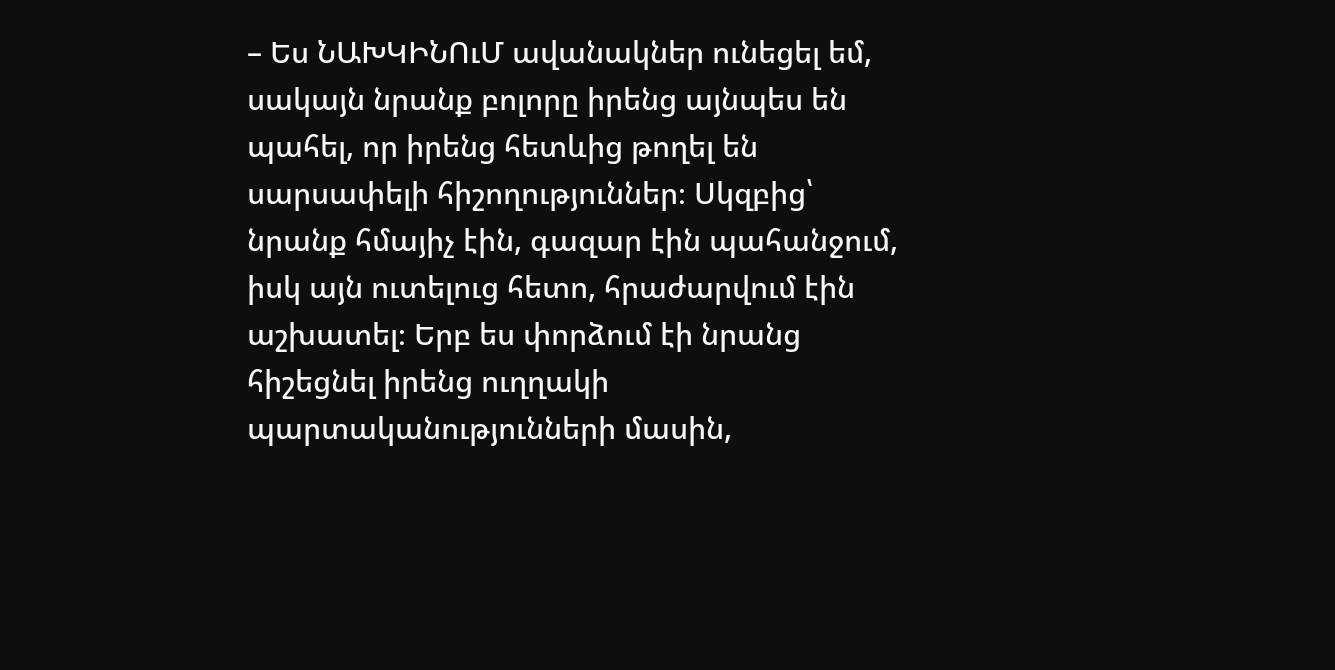– Ես ՆԱԽԿԻՆՈւՄ ավանակներ ունեցել եմ, սակայն նրանք բոլորը իրենց այնպես են պահել, որ իրենց հետևից թողել են սարսափելի հիշողություններ։ Սկզբից՝ նրանք հմայիչ էին, գազար էին պահանջում, իսկ այն ուտելուց հետո, հրաժարվում էին աշխատել։ Երբ ես փորձում էի նրանց հիշեցնել իրենց ուղղակի պարտականությունների մասին,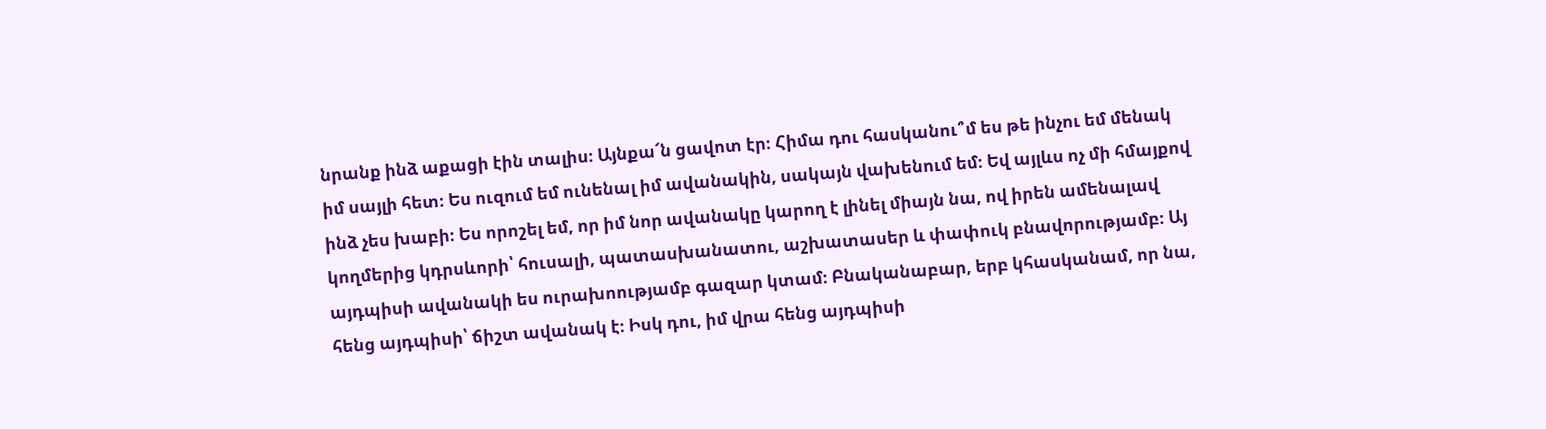նրանք ինձ աքացի էին տալիս։ Այնքա՜ն ցավոտ էր։ Հիմա դու հասկանու՞մ ես թե ինչու եմ մենակ իմ սայլի հետ։ Ես ուզում եմ ունենալ իմ ավանակին, սակայն վախենում եմ։ Եվ այլևս ոչ մի հմայքով ինձ չես խաբի։ Ես որոշել եմ, որ իմ նոր ավանակը կարող է լինել միայն նա, ով իրեն ամենալավ կողմերից կդրսևորի՝ հուսալի, պատասխանատու, աշխատասեր և փափուկ բնավորությամբ։ Այ այդպիսի ավանակի ես ուրախոությամբ գազար կտամ։ Բնականաբար, երբ կհասկանամ, որ նա, հենց այդպիսի՝ ճիշտ ավանակ է։ Իսկ դու, իմ վրա հենց այդպիսի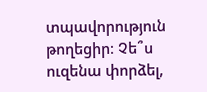տպավորություն թողեցիր։ Չե՞ս ուզենա փորձել,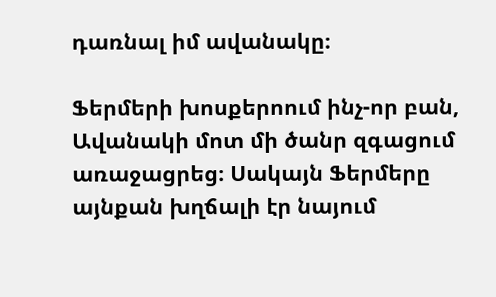դառնալ իմ ավանակը։

Ֆերմերի խոսքերոում ինչ-որ բան, Ավանակի մոտ մի ծանր զգացում առաջացրեց։ Սակայն Ֆերմերը այնքան խղճալի էր նայում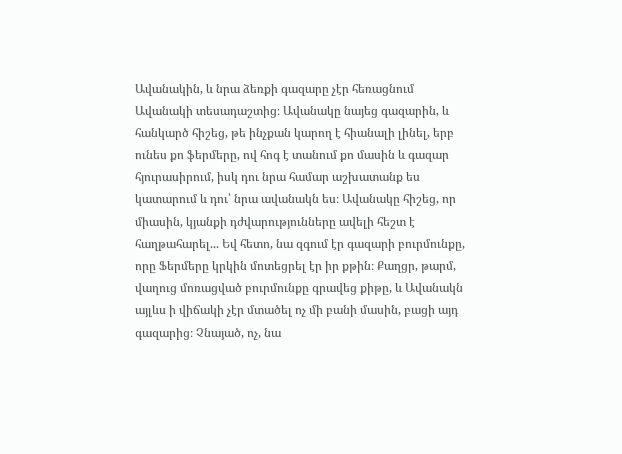Ավանակին, և նրա ձեռքի գազարը չէր հեռացնում Ավանակի տեսադաշտից։ Ավանակը նայեց գազարին, և հանկարծ հիշեց, թե ինչքան կարող է հիանալի լինել, երբ ունես քո ֆերմերը, ով հոգ է տանում քո մասին և գազար հյուրասիրում, իսկ դու նրա համար աշխատանք ես կատարում և դու՝ նրա ավանակն ես։ Ավանակը հիշեց, որ միասին, կյանքի դժվարությունները ավելի հեշտ է հաղթահարել... Եվ հետո, նա զգում էր գազարի բուրմունքը, որը Ֆերմերը կրկին մոտեցրել էր իր քթին։ Քաղցր, թարմ, վաղուց մոռացված բուրմունքը գրավեց քիթը, և Ավանակն այլևս ի վիճակի չէր մտածել ոչ մի բանի մասին, բացի այդ գազարից։ Չնայած, ոչ, նա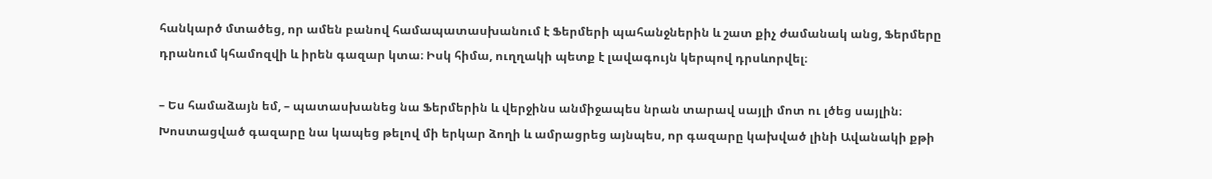հանկարծ մտածեց, որ ամեն բանով համապատասխանում է Ֆերմերի պահանջներին և շատ քիչ ժամանակ անց, Ֆերմերը դրանում կհամոզվի և իրեն գազար կտա։ Իսկ հիմա, ուղղակի պետք է լավագույն կերպով դրսևորվել։

– Ես համաձայն եմ, – պատասխանեց նա Ֆերմերին և վերջինս անմիջապես նրան տարավ սայլի մոտ ու լծեց սայլին։ Խոստացված գազարը նա կապեց թելով մի երկար ձողի և ամրացրեց այնպես, որ գազարը կախված լինի Ավանակի քթի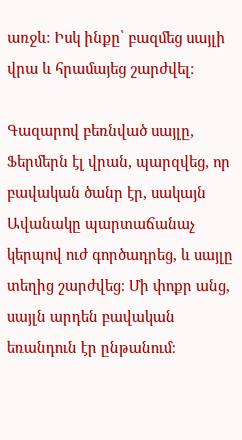առջև։ Իսկ ինքը՝ բազմեց սայլի վրա և հրամայեց շարժվել։

Գազարով բեռնված սայլը, Ֆերմերն էլ վրան, պարզվեց, որ բավական ծանր էր, սակայն Ավանակը պարտաճանաչ կերպով ուժ գործադրեց, և սայլը տեղից շարժվեց։ Մի փոքր անց, սայլն արդեն բավական եռանդուն էր ընթանում։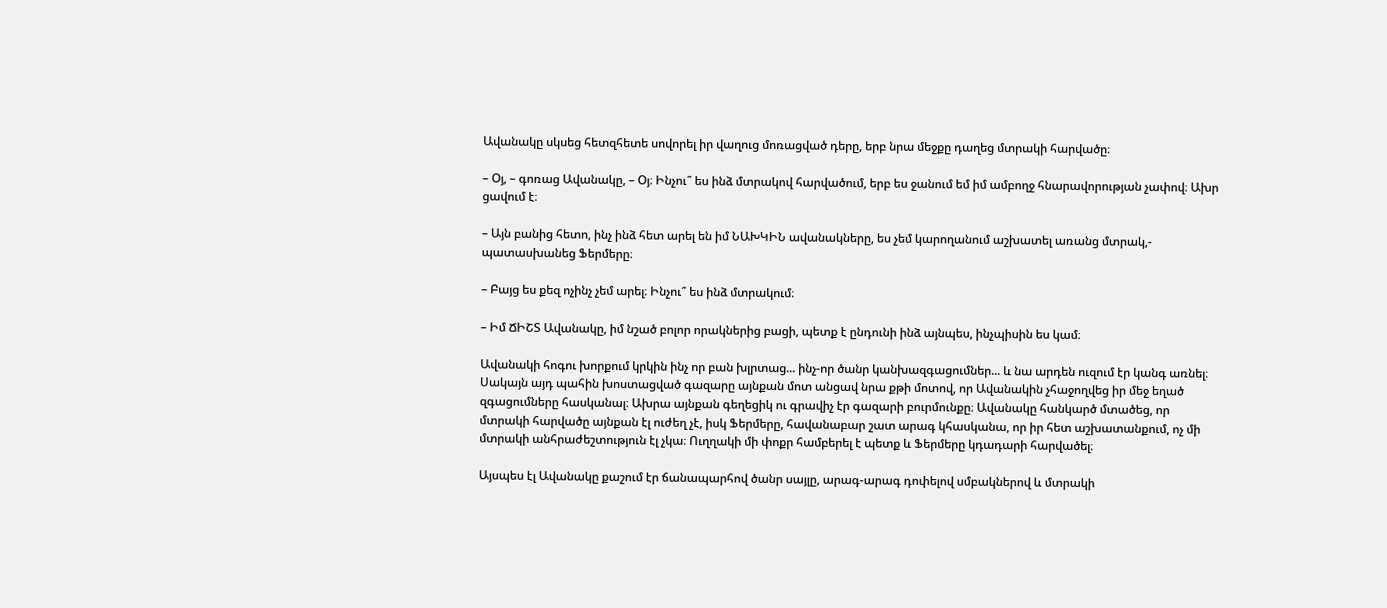Ավանակը սկսեց հետզհետե սովորել իր վաղուց մոռացված դերը, երբ նրա մեջքը դաղեց մտրակի հարվածը։

– Օյ, – գոռաց Ավանակը, – Օյ։ Ինչու՞ ես ինձ մտրակով հարվածում, երբ ես ջանում եմ իմ ամբողջ հնարավորության չափով։ Ախր ցավում է։

– Այն բանից հետո, ինչ ինձ հետ արել են իմ ՆԱԽԿԻՆ ավանակները, ես չեմ կարողանում աշխատել առանց մտրակ,- պատասխանեց Ֆերմերը։

– Բայց ես քեզ ոչինչ չեմ արել։ Ինչու՞ ես ինձ մտրակում։

– Իմ ՃԻՇՏ Ավանակը, իմ նշած բոլոր որակներից բացի, պետք է ընդունի ինձ այնպես, ինչպիսին ես կամ։

Ավանակի հոգու խորքում կրկին ինչ որ բան խլրտաց... ինչ-որ ծանր կանխազգացումներ... և նա արդեն ուզում էր կանգ առնել։ Սակայն այդ պահին խոստացված գազարը այնքան մոտ անցավ նրա քթի մոտով, որ Ավանակին չհաջողվեց իր մեջ եղած զգացումները հասկանալ։ Ախրա այնքան գեղեցիկ ու գրավիչ էր գազարի բուրմունքը։ Ավանակը հանկարծ մտածեց, որ մտրակի հարվածը այնքան էլ ուժեղ չէ, իսկ Ֆերմերը, հավանաբար շատ արագ կհասկանա, որ իր հետ աշխատանքում, ոչ մի մտրակի անհրաժեշտություն էլ չկա։ Ուղղակի մի փոքր համբերել է պետք և Ֆերմերը կդադարի հարվածել։

Այսպես էլ Ավանակը քաշում էր ճանապարհով ծանր սայլը, արագ-արագ դոփելով սմբակներով և մտրակի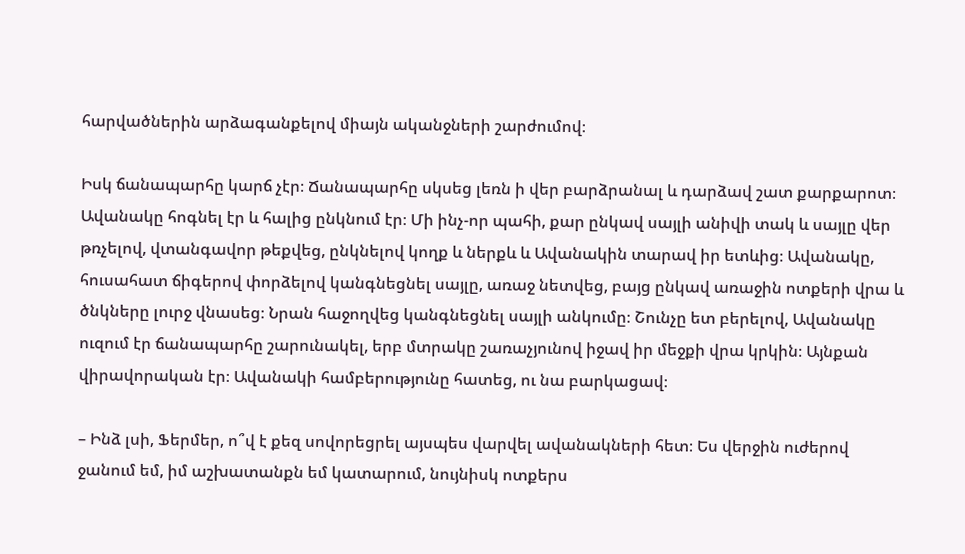հարվածներին արձագանքելով միայն ականջների շարժումով։

Իսկ ճանապարհը կարճ չէր։ Ճանապարհը սկսեց լեռն ի վեր բարձրանալ և դարձավ շատ քարքարոտ։ Ավանակը հոգնել էր և հալից ընկնում էր։ Մի ինչ-որ պահի, քար ընկավ սայլի անիվի տակ և սայլը վեր թռչելով, վտանգավոր թեքվեց, ընկնելով կողք և ներքև և Ավանակին տարավ իր ետևից։ Ավանակը, հուսահատ ճիգերով փորձելով կանգնեցնել սայլը, առաջ նետվեց, բայց ընկավ առաջին ոտքերի վրա և ծնկները լուրջ վնասեց։ Նրան հաջողվեց կանգնեցնել սայլի անկումը։ Շունչը ետ բերելով, Ավանակը ուզում էր ճանապարհը շարունակել, երբ մտրակը շառաչյունով իջավ իր մեջքի վրա կրկին։ Այնքան վիրավորական էր։ Ավանակի համբերությունը հատեց, ու նա բարկացավ։

– Ինձ լսի, Ֆերմեր, ո՞վ է քեզ սովորեցրել այսպես վարվել ավանակների հետ։ Ես վերջին ուժերով ջանում եմ, իմ աշխատանքն եմ կատարում, նույնիսկ ոտքերս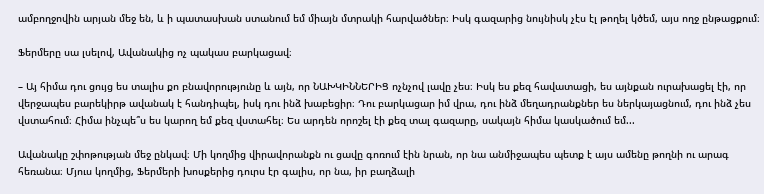ամբողջովին արյան մեջ են, և ի պատասխան ստանում եմ միայն մտրակի հարվածներ։ Իսկ գազարից նույնիսկ չէս էլ թողել կծեմ, այս ողջ ընթացքում։

Ֆերմերը սա լսելով, Ավանակից ոչ պակաս բարկացավ։

– Այ հիմա դու ցույց ես տալիս քո բնավորությունը և այն, որ ՆԱԽԿԻՆՆԵՐԻՑ ոչնչով լավը չես։ Իսկ ես քեզ հավատացի, ես այնքան ուրախացել էի, որ վերջապես բարեկիրթ ավանակ է հանդիպել, իսկ դու ինձ խաբեցիր։ Դու բարկացար իմ վրա, դու ինձ մեղադրանքներ ես ներկայացնում, դու ինձ չես վստահում։ Հիմա ինչպե՞ս ես կարող եմ քեզ վստահել։ Ես արդեն որոշել էի քեզ տալ գազարը, սակայն հիմա կասկածում եմ...

Ավանակը շփոթության մեջ ընկավ։ Մի կողմից վիրավորանքն ու ցավը գոռում էին նրան, որ նա անմիջապես պետք է այս ամենը թողնի ու արագ հեռանա։ Մյուս կողմից, Ֆերմերի խոսքերից դուրս էր գալիս, որ նա, իր բաղձալի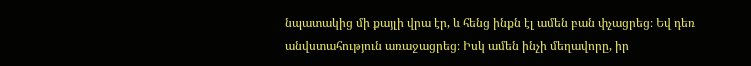նպատակից մի քայլի վրա էր, և հենց ինքն էլ ամեն բան փչացրեց։ Եվ դեռ անվստահություն առաջացրեց։ Իսկ ամեն ինչի մեղավորը, իր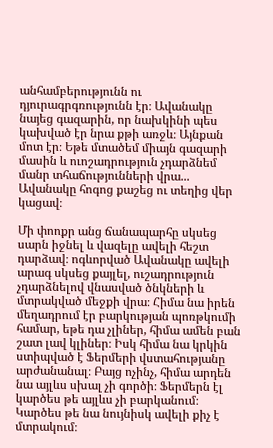անհամբերությունն ու դյուրագրգռությունն էր։ Ավանակը նայեց գազարին, որ նախկինի պես կախված էր նրա քթի առջև։ Այնքան մոտ էր։ Եթե մտածեմ միայն գազարի մասին և ուոշադրություն չդարձնեմ մանր տհաճությունների վրա... Ավանակը հոգոց քաշեց ու տեղից վեր կացավ։

Մի փոոքր անց ճանապարհը սկսեց սարն իջնել և վազելը ավելի հեշտ դարձավ։ ոգևորված Ավանակը ավելի արագ սկսեց քայլել, ուշադրություն չդարձնելով վնասված ծնկների և մտրակված մեջքի վրա։ Հիմա նա իրեն մեղադրում էր բարկության պոռթկումի համար, եթե դա չլիներ, հիմա ամեն բան շատ լավ կլիներ։ Իսկ հիմա նա կրկին ստիպված է Ֆերմերի վստահությանը արժանանալ։ Բայց ոչինչ, հիմա արդեն նա այլևս սխալ չի գործի։ Ֆերմերն էլ կարծես թե այլևս չի բարկանում։ Կարծես թե նա նույնիսկ ավելի քիչ է մտրակում։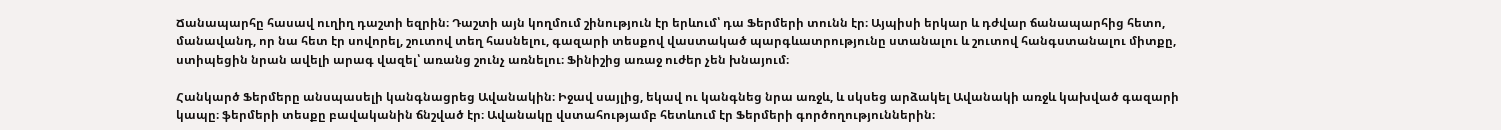Ճանապարհը հասավ ուղիղ դաշտի եզրին։ Դաշտի այն կողմում շինություն էր երևում՝ դա Ֆերմերի տունն էր։ Այպիսի երկար և դժվար ճանապարհից հետո, մանավանդ, որ նա հետ էր սովորել, շուտով տեղ հասնելու, գազարի տեսքով վաստակած պարգևատրությունը ստանալու և շուտով հանգստանալու միտքը, ստիպեցին նրան ավելի արագ վազել՝ առանց շունչ առնելու։ Ֆինիշից առաջ ուժեր չեն խնայում։

Հանկարծ Ֆերմերը անսպասելի կանգնացրեց Ավանակին։ Իջավ սայլից, եկավ ու կանգնեց նրա առջև, և սկսեց արձակել Ավանակի առջև կախված գազարի կապը։ ֆերմերի տեսքը բավականին ճնշված էր։ Ավանակը վստահությամբ հետևում էր Ֆերմերի գործողություններին։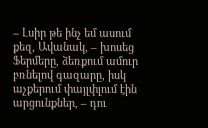– Լսիր թե ինչ եմ ասում քեզ, Ավանակ, – խոսեց Ֆերմերը, ձեռքում ամուր բռնելով գազարը, իսկ աչքերում փայլփլում էին արցունքներ, – դու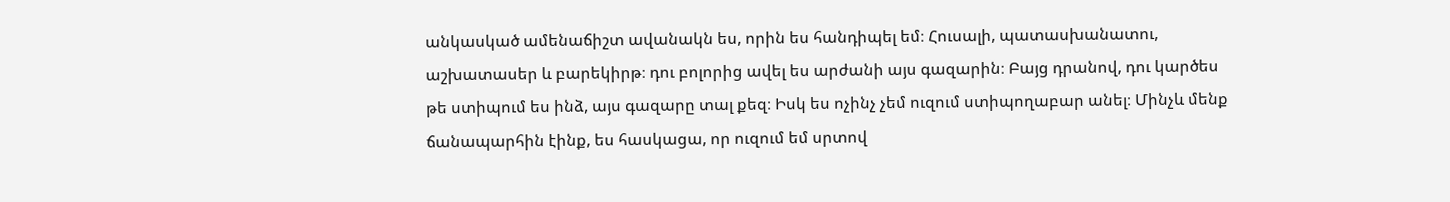անկասկած ամենաճիշտ ավանակն ես, որին ես հանդիպել եմ։ Հուսալի, պատասխանատու, աշխատասեր և բարեկիրթ։ դու բոլորից ավել ես արժանի այս գազարին։ Բայց դրանով, դու կարծես թե ստիպում ես ինձ, այս գազարը տալ քեզ։ Իսկ ես ոչինչ չեմ ուզում ստիպողաբար անել։ Մինչև մենք ճանապարհին էինք, ես հասկացա, որ ուզում եմ սրտով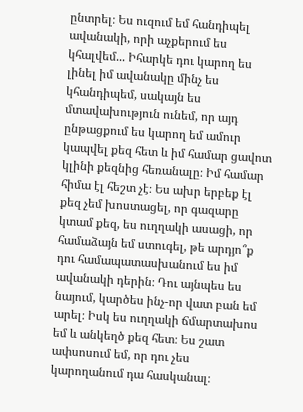ընտրել։ Ես ուզում եմ հանդիպել ավանակի, որի աչքերում ես կհալվեմ... Իհարկե դու կարող ես լինել իմ ավանակը մինչ ես կհանդիպեմ, սակայն ես մտավախություն ունեմ, որ այդ ընթացքում ես կարող եմ ամուր կապվել քեզ հետ և իմ համար ցավոտ կլինի քեզնից հեռանալը։ Իմ համար հիմա էլ հեշտ չէ։ Ես ախր երբեք էլ քեզ չեմ խոստացել, որ գազարը կտամ քեզ, ես ուղղակի ասացի, որ համաձայն եմ ստուգել, թե արդյո՞ք դու համապատասխանում ես իմ ավանակի դերին։ Դու այնպես ես նայում, կարծես ինչ-որ վատ բան եմ արել։ Իսկ ես ուղղակի ճմարտախոս եմ և անկեղծ քեզ հետ։ Ես շատ ափսոսում եմ, որ դու չես կարողանում դա հասկանալ։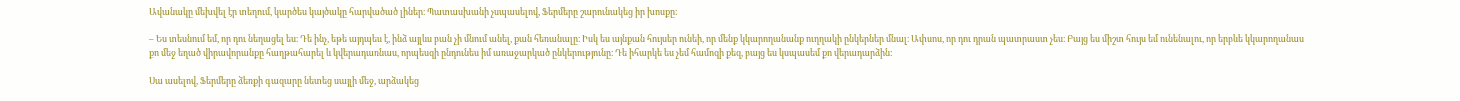Ավանակը մեխվել էր տեղում, կարծես կայծակը հարվածած լիներ։ Պատասխանի չսպասելով, Ֆերմերը շարունակեց իր խոսքը։

– Ես տեսնում եմ, որ դու նեղացել ես։ Դե ինչ, եթե այդպես է, ինձ այլևս բան չի մնում անել, քան հեռանալը։ Իսկ ես այնքան հույսեր ունեի, որ մենք կկարողանանք ուղղակի ընկերներ մնալ։ Ափսոս, որ դու դրան պատրաստ չես։ Բայց ես միշտ հույս եմ ունենալու, որ երբևե կկարողանաս քո մեջ եղած վիրավորանքը հաղթահարել և կվերադառնաս, որպեսզի ընդունես իմ առաջարկած ընկերությունը։ Դե իհարկե ես չեմ համոզի քեզ, բայց ես կսպասեմ քո վերադարձին։

Սա ասելով, Ֆերմերը ձեռքի գազարը նետեց սայլի մեջ, արձակեց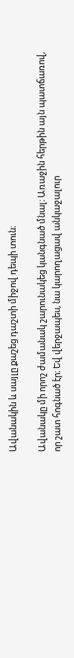Ավանակին և սայլը քաշեց դաշտի միջով դեպի տուն։

Ավանակը մի որոշ ժամանակ շարունակեց կանգնած մնալ։ Առաջին հերթին այն պատճառով, որ շատ հոգնած էր։ Եվ վերջապես, նա կարողացավ անկաջալուր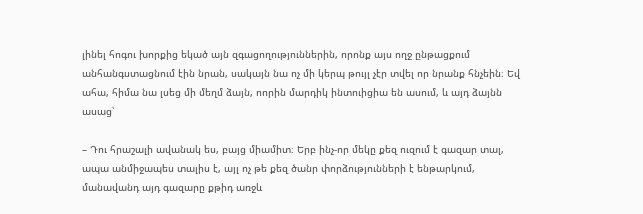լինել հոգու խորքից եկած այն զգացողություններին, որոնք այս ողջ ընթացքում անհանգստացնում էին նրան, սակայն նա ոչ մի կերպ թույլ չէր տվել որ նրանք հնչեին։ Եվ ահա, հիմա նա լսեց մի մեղմ ձայն, ոորին մարդիկ ինտուիցիա են ասում, և այդ ձայնն ասաց՝

– Դու հրաշալի ավանակ ես, բայց միամիտ։ Երբ ինչ-որ մեկը քեզ ուզում է գազար տալ, ապա անմիջապես տալիս է, այլ ոչ թե քեզ ծանր փորձությունների է ենթարկում, մանավանդ այդ գազարը քթիդ առջև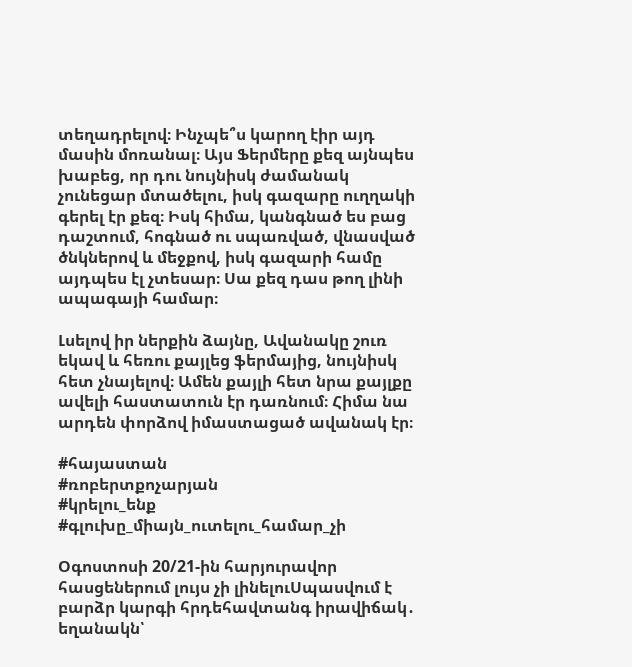տեղադրելով։ Ինչպե՞ս կարող էիր այդ մասին մոռանալ։ Այս Ֆերմերը քեզ այնպես խաբեց, որ դու նույնիսկ ժամանակ չունեցար մտածելու, իսկ գազարը ուղղակի գերել էր քեզ։ Իսկ հիմա, կանգնած ես բաց դաշտում, հոգնած ու սպառված, վնասված ծնկներով և մեջքով, իսկ գազարի համը այդպես էլ չտեսար։ Սա քեզ դաս թող լինի ապագայի համար։

Լսելով իր ներքին ձայնը, Ավանակը շուռ եկավ և հեռու քայլեց ֆերմայից, նույնիսկ հետ չնայելով։ Ամեն քայլի հետ նրա քայլքը ավելի հաստատուն էր դառնում։ Հիմա նա արդեն փորձով իմաստացած ավանակ էր։

#հայաստան
#ռոբերտքոչարյան
#կրելու_ենք
#գլուխը_միայն_ուտելու_համար_չի

Օգոստոսի 20/21-ին հարյուրավոր հասցեներում լույս չի լինելուՍպասվում է բարձր կարգի հրդեհավտանգ իրավիճակ․ եղանակն՝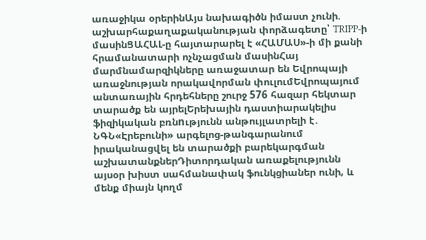առաջիկա օրերինԱյս նախագիծն իմաստ չունի. աշխարհաքաղաքականության փորձագետը՝ TRIPP-ի մասինՑԱՀԱԼ-ը հայտարարել է «ՀԱՄԱՍ»-ի մի քանի հրամանատարի ոչնչացման մասինՀայ մարմնամարզիկները առաջատար են Եվրոպայի առաջնության որակավորման փուլումԵվրոպայում անտառային հրդեհները շուրջ 576 հազար հեկտար տարածք են այրելԵրեխային դաստիարակելիս ֆիզիկական բռնnւթյունն անթույլատրելի է․ ՆԳՆ«Էրեբունի» արգելոց-թանգարանում իրականացվել են տարածքի բարեկարգման աշխատանքներԴիտորդական առաքելությունն այսօր խիստ սահմանափակ ֆունկցիաներ ունի, և մենք միայն կողմ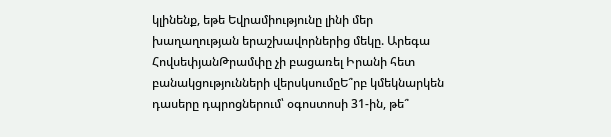կլինենք, եթե Եվրամիությունը լինի մեր խաղաղության երաշխավորներից մեկը. Արեգա ՀովսեփյանԹրամփը չի բացառել Իրանի հետ բանակցությունների վերսկսումըԵ՞րբ կմեկնարկեն դասերը դպրոցներում՝ օգոստոսի 31-ին, թե՞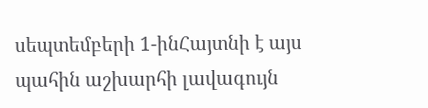սեպտեմբերի 1-ինՀայտնի է այս պահին աշխարհի լավագույն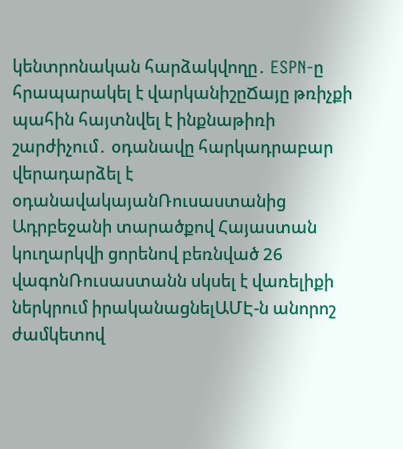կենտրոնական հարձակվողը․ ESPN-ը հրապարակել է վարկանիշըՃայը թռիչքի պահին հայտնվել է ինքնաթիռի շարժիչում․ օդանավը հարկադրաբար վերադարձել է օդանավակայանՌուսաստանից Ադրբեջանի տարածքով Հայաստան կուղարկվի ցորենով բեռնված 26 վագոնՌուսաստանն սկսել է վառելիքի ներկրում իրականացնելԱՄԷ-ն անորոշ ժամկետով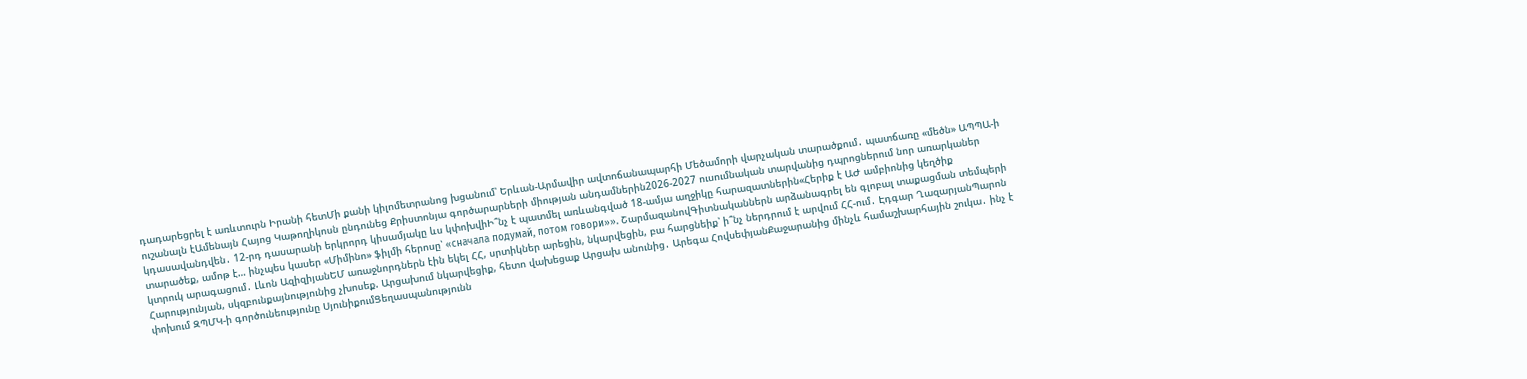դադարեցրել է առևտուրն Իրանի հետՄի քանի կիլոմետրանոց խցանում՝ Երևան-Արմավիր ավտոճանապարհի Մեծամորի վարչական տարածքում․ պատճառը «մեծն» ԱՊՊԱ-ի ուշանալն էԱմենայն Հայոց Կաթողիկոսն ընդունեց Քրիստոնյա գործարարների միության անդամներին2026-2027 ուսումնական տարվանից դպրոցներում նոր առարկաներ կդասավանդվեն․ 12-րդ դասարանի երկրորդ կիսամյակը ևս կփոխվիԻ՞նչ է պատմել առևանգված 18-ամյա աղջիկը հարազատներին«Հերիք է ԱԺ ամբիոնից կեղծիք տարածեք, ամոթ է… ինչպես կասեր «Միմինո» ֆիլմի հերոսը՝ «сначала подумай, потом говори»». ՇարմազանովԳիտնականներն արձանագրել են գլոբալ տաքացման տեմպերի կտրուկ արագացում․ Լևոն ԱզիզիյանԵՄ առաջնորդներն էին եկել ՀՀ, սրտիկներ արեցին, նկարվեցին, բա հարցնեիք՝ ի՞նչ ներդրում է արվում ՀՀ-ում․ Էդգար ՂազարյանՊարոն Հարությունյան, սկզբունքայնությունից չխոսեք. Արցախում նկարվեցիք, հետո վախեցաք Արցախ անունից․ Արեգա ՀովսեփյանՔաջարանից մինչև համաշխարհային շուկա․ ինչ է փոխում ԶՊՄԿ-ի գործունեությունը ՍյունիքումՑեղասպանությունն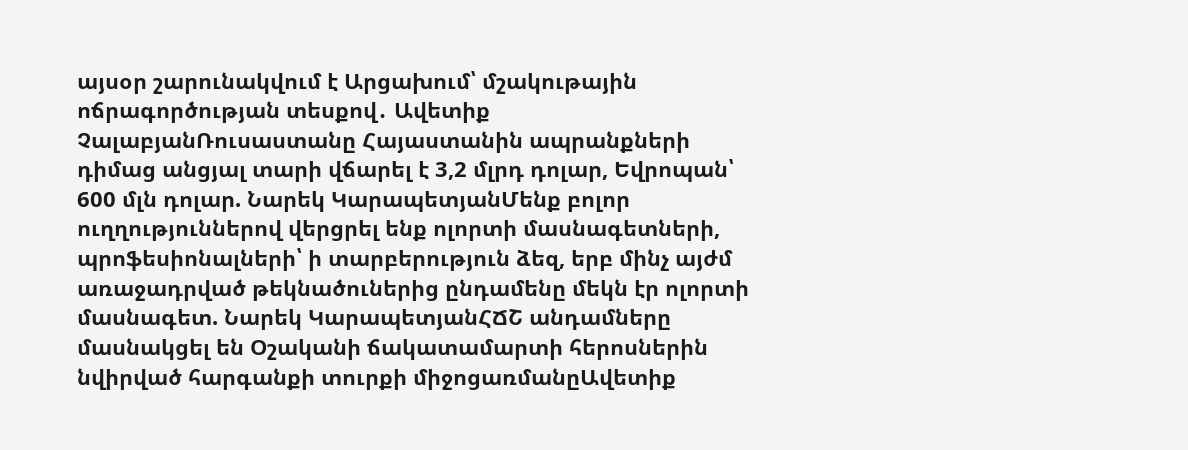այսօր շարունակվում է Արցախում՝ մշակութային ոճրագործության տեսքով․ Ավետիք ՉալաբյանՌուսաստանը Հայաստանին ապրանքների դիմաց անցյալ տարի վճարել է 3,2 մլրդ դոլար, Եվրոպան՝ 600 մլն դոլար. Նարեկ ԿարապետյանՄենք բոլոր ուղղություններով վերցրել ենք ոլորտի մասնագետների, պրոֆեսիոնալների՝ ի տարբերություն ձեզ, երբ մինչ այժմ առաջադրված թեկնածուներից ընդամենը մեկն էր ոլորտի մասնագետ. Նարեկ ԿարապետյանՀՃՇ անդամները մասնակցել են Օշականի ճակատամարտի հերոսներին նվիրված հարգանքի տուրքի միջոցառմանըԱվետիք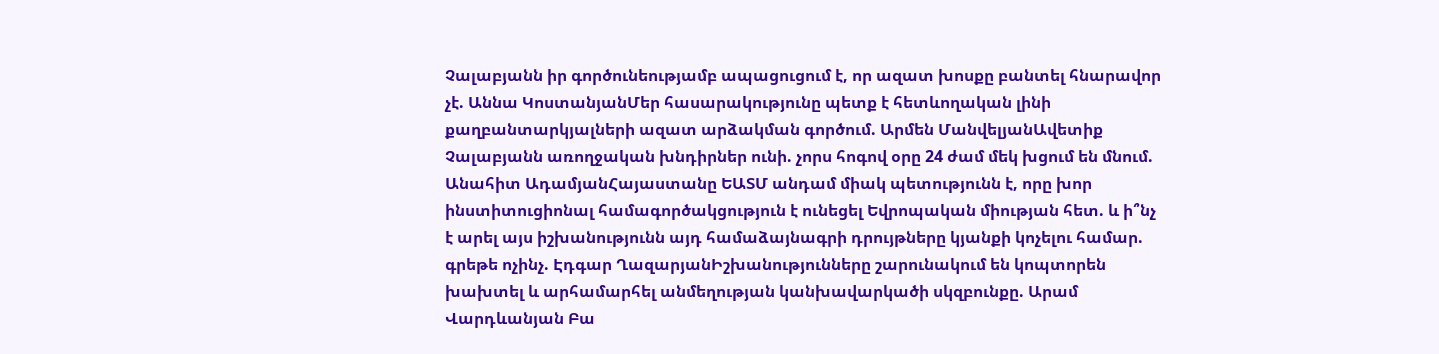Չալաբյանն իր գործունեությամբ ապացուցում է, որ ազատ խոսքը բանտել հնարավոր չէ. Աննա ԿոստանյանՄեր հասարակությունը պետք է հետևողական լինի քաղբանտարկյալների ազատ արձակման գործում. Արմեն ՄանվելյանԱվետիք Չալաբյանն առողջական խնդիրներ ունի. չորս հոգով օրը 24 ժամ մեկ խցում են մնում. Անահիտ ԱդամյանՀայաստանը ԵԱՏՄ անդամ միակ պետությունն է, որը խոր ինստիտուցիոնալ համագործակցություն է ունեցել Եվրոպական միության հետ. և ի՞նչ է արել այս իշխանությունն այդ համաձայնագրի դրույթները կյանքի կոչելու համար. գրեթե ոչինչ. Էդգար ՂազարյանԻշխանությունները շարունակում են կոպտորեն խախտել և արհամարհել անմեղության կանխավարկածի սկզբունքը. Արամ Վարդևանյան Բա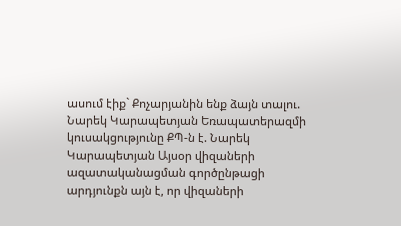ասում էիք` Քոչարյանին ենք ձայն տալու. Նարեկ Կարապետյան Եռապատերազմի կուսակցությունը ՔՊ-ն է. Նարեկ Կարապետյան Այսօր վիզաների ազատականացման գործընթացի արդյունքն այն է, որ վիզաների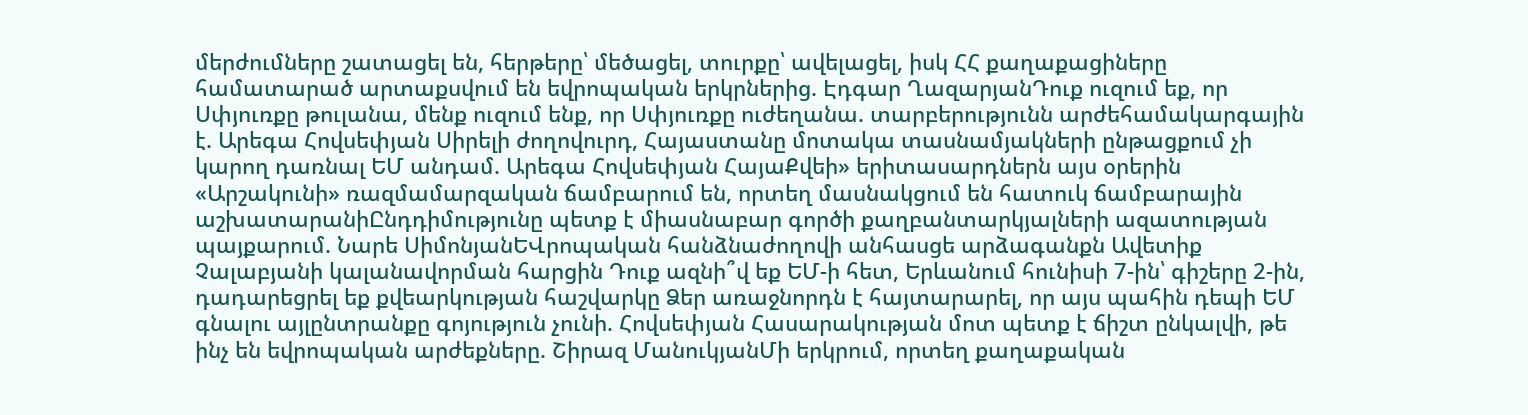մերժումները շատացել են, հերթերը՝ մեծացել, տուրքը՝ ավելացել, իսկ ՀՀ քաղաքացիները համատարած արտաքսվում են եվրոպական երկրներից. Էդգար ՂազարյանԴուք ուզում եք, որ Սփյուռքը թուլանա, մենք ուզում ենք, որ Սփյուռքը ուժեղանա. տարբերությունն արժեհամակարգային է. Արեգա Հովսեփյան Սիրելի ժողովուրդ, Հայաստանը մոտակա տասնամյակների ընթացքում չի կարող դառնալ ԵՄ անդամ. Արեգա Հովսեփյան ՀայաՔվեի» երիտասարդներն այս օրերին «Արշակունի» ռազմամարզական ճամբարում են, որտեղ մասնակցում են հատուկ ճամբարային աշխատարանիԸնդդիմությունը պետք է միասնաբար գործի քաղբանտարկյալների ազատության պայքարում. Նարե ՍիմոնյանԵՎրոպական հանձնաժողովի անհասցե արձագանքն Ավետիք Չալաբյանի կալանավորման հարցին Դուք ազնի՞վ եք ԵՄ-ի հետ, Երևանում հունիսի 7-ին՝ գիշերը 2-ին, դադարեցրել եք քվեարկության հաշվարկը Ձեր առաջնորդն է հայտարարել, որ այս պահին դեպի ԵՄ գնալու այլընտրանքը գոյություն չունի. Հովսեփյան Հասարակության մոտ պետք է ճիշտ ընկալվի, թե ինչ են եվրոպական արժեքները. Շիրազ ՄանուկյանՄի երկրում, որտեղ քաղաքական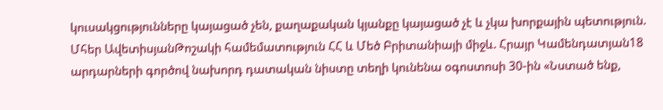կուսակցությունները կայացած չեն, քաղաքական կյանքը կայացած չէ և չկա խորքային պետություն. Մհեր ԱվետիսյանԹոշակի համեմատություն ՀՀ և Մեծ Բրիտանիայի միջև. Հրայր Կամենդատյան18 արդարների գործով նախորդ դատական նիստը տեղի կունենա օգոստոսի 30-ին «Նստած ենք,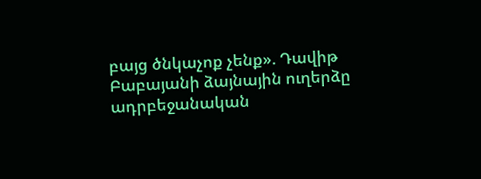բայց ծնկաչոք չենք». Դավիթ Բաբայանի ձայնային ուղերձը ադրբեջանական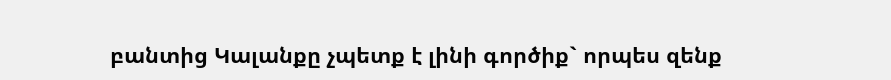բանտից Կալանքը չպետք է լինի գործիք` որպես զենք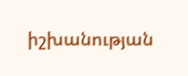իշխանության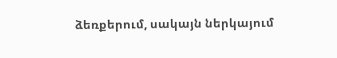ձեռքերում, սակայն ներկայում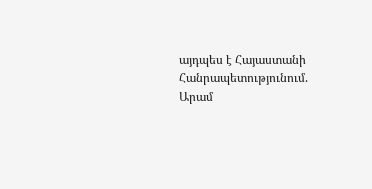այդպես է Հայաստանի Հանրապետությունում. Արամ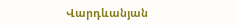Վարդևանյան